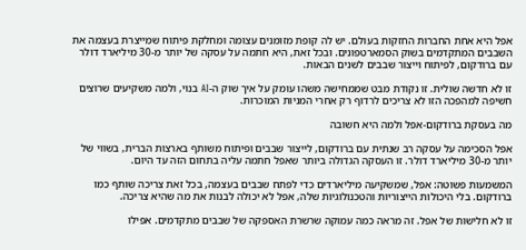אפל היא אחת החברות החזקות בעולם. יש לה קופת מזומנים עצומה ומחלקת פיתוח שמייצרת בעצמה את השבבים המתקדמים בשוק הסמארטפונים. ובכל זאת, היא חתמה על עסקה של יותר מ-30 מיליארד דולר עם ברודקום, לפיתוח וייצור שבבים לשנים הבאות.

זו לא חדשה שולית. זו נקודת מבט שממחישה משהו עומק על איך שוק ה-AI בנוי, ולמה משקיעים שרוצים חשיפה למהפכה הזו לא צריכים לרדוף רק אחרי המניות המוכרות.

מה בעסקת ברודקום-אפל ולמה היא חשובה

אפל הסכימה על עסקה רב שנתית עם ברודקום, לייצור שבבים ופיתוח משותף בארצות הברית, בשווי של יותר מ-30 מיליארד דולר. זו העסקה הגדולה ביותר שאפל חתמה עליה בתחום הזה עד היום.

המשמעות פשוטה: אפל, שמשקיעה מיליארדים כדי לפתח שבבים בעצמה, בכל זאת צריכה שותף כמו ברודקום. בלי היכולות הייצוריות והטכנולוגיות שלה, אפל לא יכולה לבנות את מה שהיא צריכה.

זו לא חלישות של אפל. זה מראה כמה עמוקה שרשרת האספקה של שבבים מתקדמים. אפילו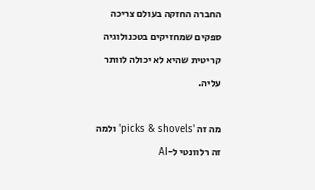החברה החזקה בעולם צריכה ספקים שמחזיקים בטכנולוגיה קריטית שהיא לא יכולה לוותר עליה.

מה זה 'picks & shovels' ולמה זה רלוונטי ל-AI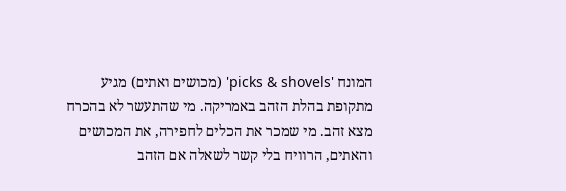המונח 'picks & shovels' (מכושים ואתים) מגיע מתקופת בהלת הזהב באמריקה. מי שהתעשר לא בהכרח מצא זהב. מי שמכר את הכלים לחפירה, את המכושים והאתים, הרוויח בלי קשר לשאלה אם הזהב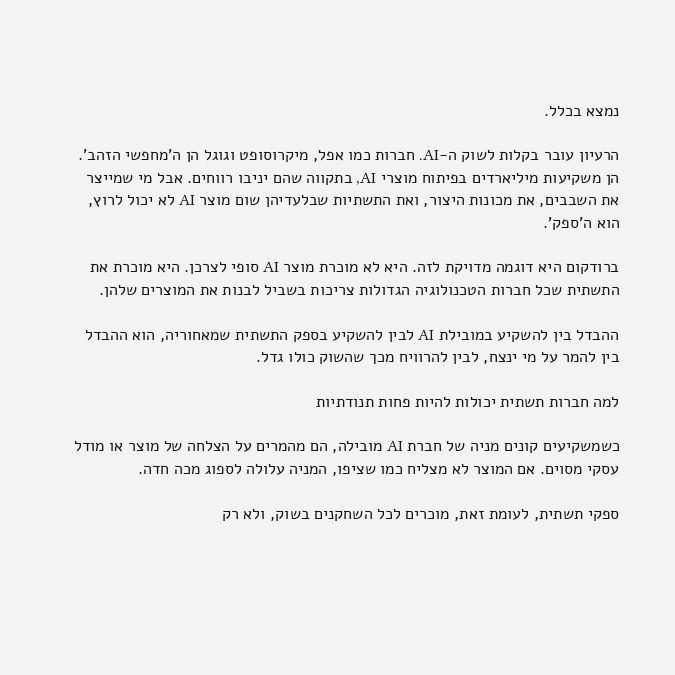נמצא בכלל.

הרעיון עובר בקלות לשוק ה-AI. חברות כמו אפל, מיקרוסופט וגוגל הן ה'מחפשי הזהב'. הן משקיעות מיליארדים בפיתוח מוצרי AI, בתקווה שהם יניבו רווחים. אבל מי שמייצר את השבבים, את מכונות היצור, ואת התשתיות שבלעדיהן שום מוצר AI לא יכול לרוץ, הוא ה'ספק'.

ברודקום היא דוגמה מדויקת לזה. היא לא מוכרת מוצר AI סופי לצרכן. היא מוכרת את התשתית שכל חברות הטכנולוגיה הגדולות צריכות בשביל לבנות את המוצרים שלהן.

ההבדל בין להשקיע במובילת AI לבין להשקיע בספק התשתית שמאחוריה, הוא ההבדל בין להמר על מי ינצח, לבין להרוויח מכך שהשוק כולו גדל.

למה חברות תשתית יכולות להיות פחות תנודתיות

כשמשקיעים קונים מניה של חברת AI מובילה, הם מהמרים על הצלחה של מוצר או מודל עסקי מסוים. אם המוצר לא מצליח כמו שציפו, המניה עלולה לספוג מכה חדה.

ספקי תשתית, לעומת זאת, מוכרים לכל השחקנים בשוק, ולא רק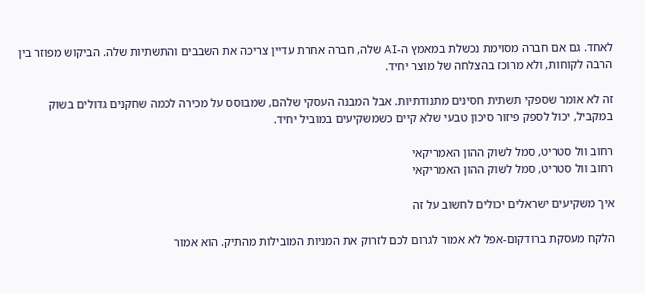לאחד. גם אם חברה מסוימת נכשלת במאמץ ה-AI שלה, חברה אחרת עדיין צריכה את השבבים והתשתיות שלה. הביקוש מפוזר בין הרבה לקוחות, ולא מרוכז בהצלחה של מוצר יחיד.

זה לא אומר שספקי תשתית חסינים מתנודתיות. אבל המבנה העסקי שלהם, שמבוסס על מכירה לכמה שחקנים גדולים בשוק במקביל, יכול לספק פיזור סיכון טבעי שלא קיים כשמשקיעים במוביל יחיד.

רחוב וול סטריט, סמל לשוק ההון האמריקאי
רחוב וול סטריט, סמל לשוק ההון האמריקאי

איך משקיעים ישראלים יכולים לחשוב על זה

הלקח מעסקת ברודקום-אפל לא אמור לגרום לכם לזרוק את המניות המובילות מהתיק. הוא אמור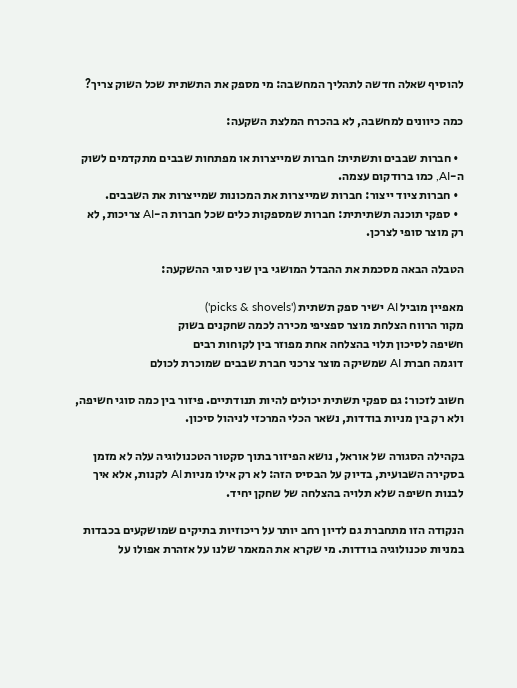להוסיף שאלה חדשה לתהליך המחשבה: מי מספק את התשתית שכל השוק צריך?

כמה כיוונים למחשבה, לא בהכרח המלצת השקעה:

  • חברות שבבים ותשתית: חברות שמייצרות או מפתחות שבבים מתקדמים לשוק ה-AI, כמו ברודקום עצמה.
  • חברות ציוד ייצור: חברות שמייצרות את המכונות שמייצרות את השבבים.
  • ספקי תוכנה תשתיתית: חברות שמספקות כלים שכל חברות ה-AI צריכות, לא רק מוצר סופי לצרכן.

הטבלה הבאה מסכמת את ההבדל המושגי בין שני סוגי ההשקעה:

מאפיין מוביל AI ישיר ספק תשתית ('picks & shovels')
מקור הרווח הצלחת מוצר ספציפי מכירה לכמה שחקנים בשוק
חשיפה לסיכון תלוי בהצלחה אחת מפוזר בין לקוחות רבים
דוגמה חברת AI שמשיקה מוצר צרכני חברת שבבים שמוכרת לכולם

חשוב לזכור: גם ספקי תשתית יכולים להיות תנודתיים. פיזור בין כמה סוגי חשיפה, ולא רק בין מניות בודדות, נשאר הכלי המרכזי לניהול סיכון.

בקהילה הסגורה של אוראל, נושא הפיזור בתוך סקטור הטכנולוגיה עלה לא מזמן בסקירה השבועית, בדיוק על הבסיס הזה: לא רק אילו מניות AI לקנות, אלא איך לבנות חשיפה שלא תלויה בהצלחה של שחקן יחיד.

הנקודה הזו מתחברת גם לדיון רחב יותר על ריכוזיות בתיקים שמושקעים בכבדות במניות טכנולוגיה בודדות. מי שקרא את המאמר שלנו על אזהרת אפולו על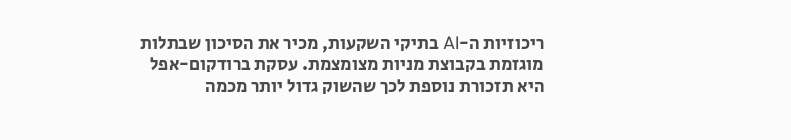ריכוזיות ה-AI בתיקי השקעות, מכיר את הסיכון שבתלות מוגזמת בקבוצת מניות מצומצמת. עסקת ברודקום-אפל היא תזכורת נוספת לכך שהשוק גדול יותר מכמה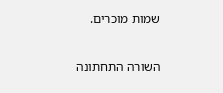שמות מוכרים.

השורה התחתונה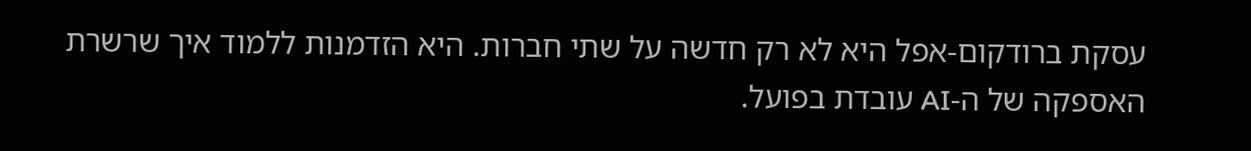עסקת ברודקום-אפל היא לא רק חדשה על שתי חברות. היא הזדמנות ללמוד איך שרשרת האספקה של ה-AI עובדת בפועל.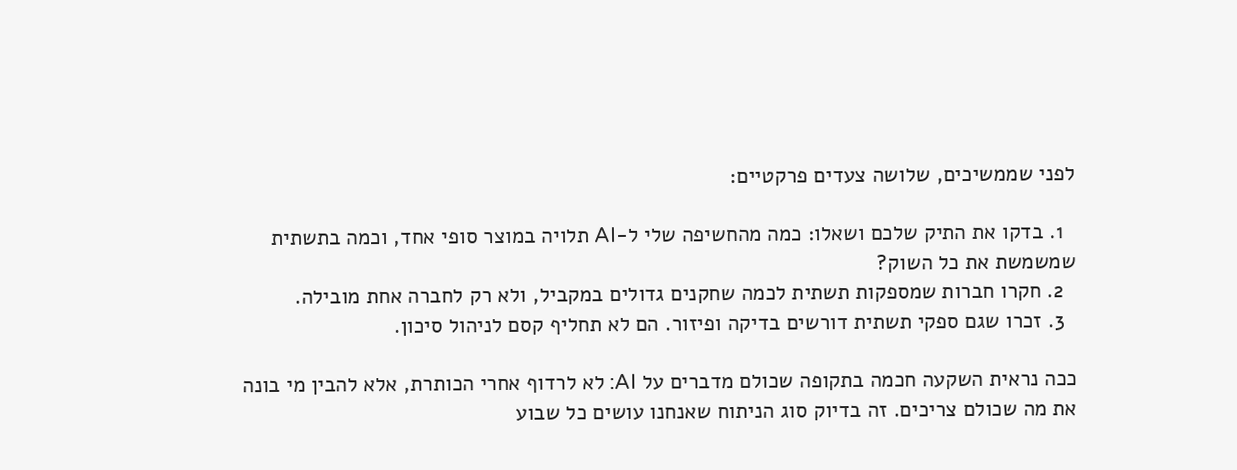לפני שממשיכים, שלושה צעדים פרקטיים:

  1. בדקו את התיק שלכם ושאלו: כמה מהחשיפה שלי ל-AI תלויה במוצר סופי אחד, וכמה בתשתית שמשמשת את כל השוק?
  2. חקרו חברות שמספקות תשתית לכמה שחקנים גדולים במקביל, ולא רק לחברה אחת מובילה.
  3. זכרו שגם ספקי תשתית דורשים בדיקה ופיזור. הם לא תחליף קסם לניהול סיכון.

ככה נראית השקעה חכמה בתקופה שכולם מדברים על AI: לא לרדוף אחרי הכותרת, אלא להבין מי בונה את מה שכולם צריכים. זה בדיוק סוג הניתוח שאנחנו עושים כל שבוע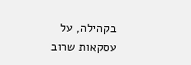בקהילה, על עסקאות שרוב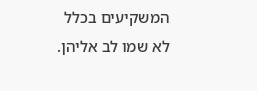המשקיעים בכלל לא שמו לב אליהן.